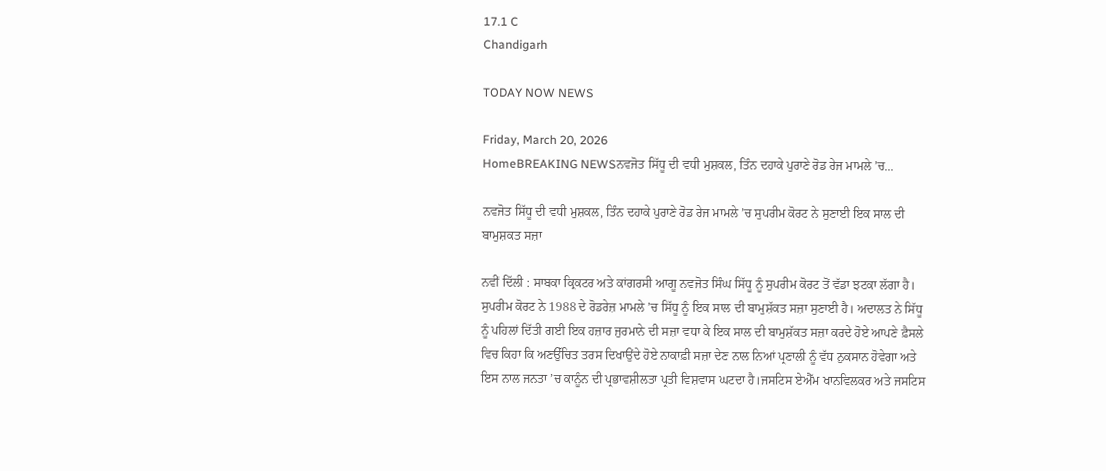17.1 C
Chandigarh

TODAY NOW NEWS

Friday, March 20, 2026
HomeBREAKING NEWSਨਵਜੋਤ ਸਿੱਧੂ ਦੀ ਵਧੀ ਮੁਸ਼ਕਲ, ਤਿੰਨ ਦਹਾਕੇ ਪੁਰਾਣੇ ਰੋਡ ਰੇਜ ਮਾਮਲੇ ’ਚ...

ਨਵਜੋਤ ਸਿੱਧੂ ਦੀ ਵਧੀ ਮੁਸ਼ਕਲ, ਤਿੰਨ ਦਹਾਕੇ ਪੁਰਾਣੇ ਰੋਡ ਰੇਜ ਮਾਮਲੇ ’ਚ ਸੁਪਰੀਮ ਕੋਰਟ ਨੇ ਸੁਣਾਈ ਇਕ ਸਾਲ ਦੀ ਬਾਮੁਸ਼ਕਤ ਸਜ਼ਾ

ਨਵੀਂ ਦਿੱਲੀ : ਸਾਬਕਾ ਕ੍ਰਿਕਟਰ ਅਤੇ ਕਾਂਗਰਸੀ ਆਗੂ ਨਵਜੋਤ ਸਿੰਘ ਸਿੱਧੂ ਨੂੰ ਸੁਪਰੀਮ ਕੋਰਟ ਤੋਂ ਵੱਡਾ ਝਟਕਾ ਲੱਗਾ ਹੈ। ਸੁਪਰੀਮ ਕੋਰਟ ਨੇ 1988 ਦੇ ਰੋਡਰੇਜ਼ ਮਾਮਲੇ ’ਚ ਸਿੱਧੂ ਨੂੰ ਇਕ ਸਾਲ ਦੀ ਬਾਮੁਸ਼ੱਕਤ ਸਜ਼ਾ ਸੁਣਾਈ ਹੈ। ਅਦਾਲਤ ਨੇ ਸਿੱਧੂ ਨੂੰ ਪਹਿਲਾਂ ਦਿੱਤੀ ਗਈ ਇਕ ਹਜ਼ਾਰ ਜੁਰਮਾਨੇ ਦੀ ਸਜ਼ਾ ਵਧਾ ਕੇ ਇਕ ਸਾਲ ਦੀ ਬਾਮੁਸ਼ੱਕਤ ਸਜ਼ਾ ਕਰਦੇ ਹੋਏ ਆਪਣੇ ਫ਼ੈਸਲੇ ਵਿਚ ਕਿਹਾ ਕਿ ਅਣਉੱਚਿਤ ਤਰਸ ਦਿਖਾਉਂਦੇ ਹੋਏ ਨਾਕਾਫ਼ੀ ਸਜ਼ਾ ਦੇਣ ਨਾਲ ਨਿਆਂ ਪ੍ਰਣਾਲੀ ਨੂੰ ਵੱਧ ਨੁਕਸਾਨ ਹੋਵੇਗਾ ਅਤੇ ਇਸ ਨਾਲ ਜਨਤਾ ’ਚ ਕਾਨੂੰਨ ਦੀ ਪ੍ਰਭਾਵਸ਼ੀਲਤਾ ਪ੍ਰਤੀ ਵਿਸ਼ਵਾਸ ਘਟਦਾ ਹੈ।ਜਸਟਿਸ ਏਐੱਮ ਖਾਨਵਿਲਕਰ ਅਤੇ ਜਸਟਿਸ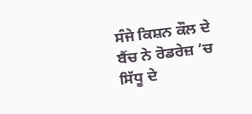ਸੰਜੇ ਕਿਸ਼ਨ ਕੌਲ ਦੇ ਬੈਂਚ ਨੇ ਰੋਡਰੇਜ਼ ’ਚ ਸਿੱਧੂ ਦੇ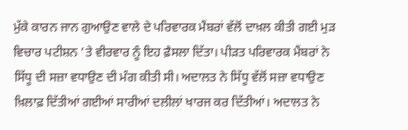ਮੁੱਕੇ ਕਾਰਨ ਜਾਨ ਗੁਆਉਣ ਵਾਲੇ ਦੇ ਪਰਿਵਾਰਕ ਮੈਂਬਰਾਂ ਵੱਲੋਂ ਦਾਖ਼ਲ ਕੀਤੀ ਗਈ ਮੁਡ਼ ਵਿਚਾਰ ਪਟੀਸ਼ਨ ’ਤੇ ਵੀਰਵਾਰ ਨੂੰ ਇਹ ਫ਼ੈਸਲਾ ਦਿੱਤਾ। ਪੀਡ਼ਤ ਪਰਿਵਾਰਕ ਮੈਂਬਰਾਂ ਨੇ ਸਿੱਧੂ ਦੀ ਸਜ਼ਾ ਵਧਾਉਣ ਦੀ ਮੰਗ ਕੀਤੀ ਸੀ। ਅਦਾਲਤ ਨੇ ਸਿੱਧੂ ਵੱਲੋਂ ਸਜ਼ਾ ਵਧਾਉਣ ਖ਼ਿਲਾਫ਼ ਦਿੱਤੀਆਂ ਗਈਆਂ ਸਾਰੀਆਂ ਦਲੀਲਾਂ ਖਾਰਜ ਕਰ ਦਿੱਤੀਆਂ। ਅਦਾਲਤ ਨੇ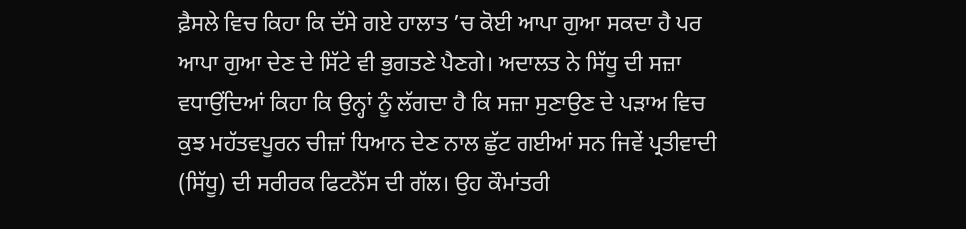ਫ਼ੈਸਲੇ ਵਿਚ ਕਿਹਾ ਕਿ ਦੱਸੇ ਗਏ ਹਾਲਾਤ ’ਚ ਕੋਈ ਆਪਾ ਗੁਆ ਸਕਦਾ ਹੈ ਪਰ ਆਪਾ ਗੁਆ ਦੇਣ ਦੇ ਸਿੱਟੇ ਵੀ ਭੁਗਤਣੇ ਪੈਣਗੇ। ਅਦਾਲਤ ਨੇ ਸਿੱਧੂ ਦੀ ਸਜ਼ਾ ਵਧਾਉਂਦਿਆਂ ਕਿਹਾ ਕਿ ਉਨ੍ਹਾਂ ਨੂੰ ਲੱਗਦਾ ਹੈ ਕਿ ਸਜ਼ਾ ਸੁਣਾਉਣ ਦੇ ਪਡ਼ਾਅ ਵਿਚ ਕੁਝ ਮਹੱਤਵਪੂਰਨ ਚੀਜ਼ਾਂ ਧਿਆਨ ਦੇਣ ਨਾਲ ਛੁੱਟ ਗਈਆਂ ਸਨ ਜਿਵੇਂ ਪ੍ਰਤੀਵਾਦੀ (ਸਿੱਧੂ) ਦੀ ਸਰੀਰਕ ਫਿਟਨੈੱਸ ਦੀ ਗੱਲ। ਉਹ ਕੌਮਾਂਤਰੀ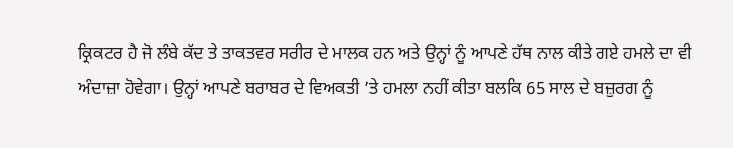ਕ੍ਰਿਕਟਰ ਹੈ ਜੋ ਲੰਬੇ ਕੱਦ ਤੇ ਤਾਕਤਵਰ ਸਰੀਰ ਦੇ ਮਾਲਕ ਹਨ ਅਤੇ ਉਨ੍ਹਾਂ ਨੂੰ ਆਪਣੇ ਹੱਥ ਨਾਲ ਕੀਤੇ ਗਏ ਹਮਲੇ ਦਾ ਵੀ ਅੰਦਾਜ਼ਾ ਹੋਵੇਗਾ। ਉਨ੍ਹਾਂ ਆਪਣੇ ਬਰਾਬਰ ਦੇ ਵਿਅਕਤੀ ’ਤੇ ਹਮਲਾ ਨਹੀਂ ਕੀਤਾ ਬਲਕਿ 65 ਸਾਲ ਦੇ ਬਜ਼ੁਰਗ ਨੂੰ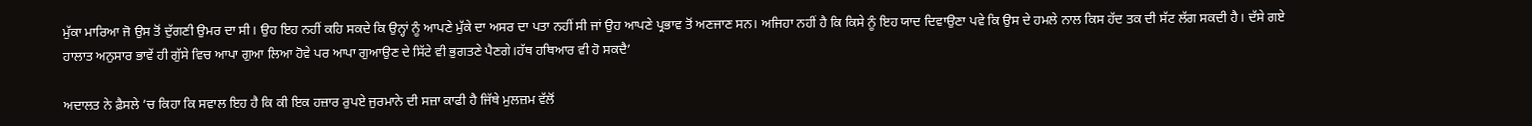ਮੁੱਕਾ ਮਾਰਿਆ ਜੋ ਉਸ ਤੋਂ ਦੁੱਗਣੀ ਉਮਰ ਦਾ ਸੀ। ਉਹ ਇਹ ਨਹੀਂ ਕਹਿ ਸਕਦੇ ਕਿ ਉਨ੍ਹਾਂ ਨੂੰ ਆਪਣੇ ਮੁੱਕੇ ਦਾ ਅਸਰ ਦਾ ਪਤਾ ਨਹੀਂ ਸੀ ਜਾਂ ਉਹ ਆਪਣੇ ਪ੍ਰਭਾਵ ਤੋਂ ਅਣਜਾਣ ਸਨ। ਅਜਿਹਾ ਨਹੀਂ ਹੈ ਕਿ ਕਿਸੇ ਨੂੰ ਇਹ ਯਾਦ ਦਿਵਾਉਣਾ ਪਵੇ ਕਿ ਉਸ ਦੇ ਹਮਲੇ ਨਾਲ ਕਿਸ ਹੱਦ ਤਕ ਦੀ ਸੱਟ ਲੱਗ ਸਕਦੀ ਹੈ। ਦੱਸੇ ਗਏ ਹਾਲਾਤ ਅਨੁਸਾਰ ਭਾਵੇਂ ਹੀ ਗੁੱਸੇ ਵਿਚ ਆਪਾ ਗੁਆ ਲਿਆ ਹੋਵੇ ਪਰ ਆਪਾ ਗੁਆਉਣ ਦੇ ਸਿੱਟੇ ਵੀ ਭੁਗਤਣੇ ਪੈਣਗੇ।ਹੱਥ ਹਥਿਆਰ ਵੀ ਹੋ ਸਕਦੈ’

ਅਦਾਲਤ ਨੇ ਫ਼ੈਸਲੇ ’ਚ ਕਿਹਾ ਕਿ ਸਵਾਲ ਇਹ ਹੈ ਕਿ ਕੀ ਇਕ ਹਜ਼ਾਰ ਰੁਪਏ ਜੁਰਮਾਨੇ ਦੀ ਸਜ਼ਾ ਕਾਫੀ ਹੈ ਜਿੱਥੇ ਮੁਲਜ਼ਮ ਵੱਲੋਂ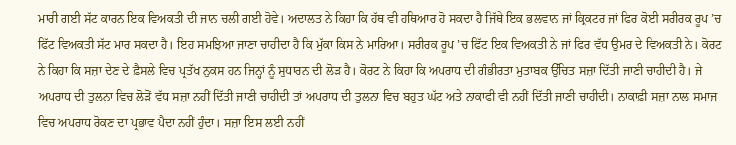ਮਾਰੀ ਗਈ ਸੱਟ ਕਾਰਨ ਇਕ ਵਿਅਕਤੀ ਦੀ ਜਾਨ ਚਲੀ ਗਈ ਹੋਵੇ। ਅਦਾਲਤ ਨੇ ਕਿਹਾ ਕਿ ਹੱਥ ਵੀ ਹਥਿਆਰ ਹੋ ਸਕਦਾ ਹੈ ਜਿੱਥੇ ਇਕ ਭਲਵਾਨ ਜਾਂ ਕ੍ਰਿਕਟਰ ਜਾਂ ਫਿਰ ਕੋਈ ਸਰੀਰਕ ਰੂਪ ’ਚ ਫਿੱਟ ਵਿਅਕਤੀ ਸੱਟ ਮਾਰ ਸਕਦਾ ਹੈ। ਇਹ ਸਮਝਿਆ ਜਾਣਾ ਚਾਹੀਦਾ ਹੈ ਕਿ ਮੁੱਕਾ ਕਿਸ ਨੇ ਮਾਰਿਆ। ਸਰੀਰਕ ਰੂਪ ’ਚ ਫਿੱਟ ਇਕ ਵਿਅਕਤੀ ਨੇ ਜਾਂ ਫਿਰ ਵੱਧ ਉਮਰ ਦੇ ਵਿਅਕਤੀ ਨੇ। ਕੋਰਟ ਨੇ ਕਿਹਾ ਕਿ ਸਜ਼ਾ ਦੇਣ ਦੇ ਫ਼ੈਸਲੇ ਵਿਚ ਪ੍ਰਤੱਖ ਨੁਕਸ ਹਨ ਜਿਨ੍ਹਾਂ ਨੂੰ ਸੁਧਾਰਨ ਦੀ ਲੋਡ਼ ਹੈ। ਕੋਰਟ ਨੇ ਕਿਹਾ ਕਿ ਅਪਰਾਧ ਦੀ ਗੰਭੀਰਤਾ ਮੁਤਾਬਕ ਉੱਚਿਤ ਸਜ਼ਾ ਦਿੱਤੀ ਜਾਣੀ ਚਾਹੀਦੀ ਹੈ। ਜੇ ਅਪਰਾਧ ਦੀ ਤੁਲਨਾ ਵਿਚ ਲੋਡ਼ੋਂ ਵੱਧ ਸਜ਼ਾ ਨਹੀਂ ਦਿੱਤੀ ਜਾਣੀ ਚਾਹੀਦੀ ਤਾਂ ਅਪਰਾਧ ਦੀ ਤੁਲਨਾ ਵਿਚ ਬਹੁਤ ਘੱਟ ਅਤੇ ਨਾਕਾਫੀ ਵੀ ਨਹੀਂ ਦਿੱਤੀ ਜਾਣੀ ਚਾਹੀਦੀ। ਨਾਕਾਫ਼ੀ ਸਜ਼ਾ ਨਾਲ ਸਮਾਜ ਵਿਚ ਅਪਰਾਧ ਰੋਕਣ ਦਾ ਪ੍ਰਭਾਵ ਪੈਦਾ ਨਹੀਂ ਹੁੰਦਾ। ਸਜ਼ਾ ਇਸ ਲਈ ਨਹੀਂ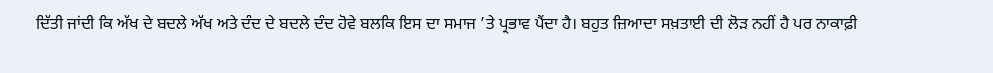ਦਿੱਤੀ ਜਾਂਦੀ ਕਿ ਅੱਖ ਦੇ ਬਦਲੇ ਅੱਖ ਅਤੇ ਦੰਦ ਦੇ ਬਦਲੇ ਦੰਦ ਹੋਵੇ ਬਲਕਿ ਇਸ ਦਾ ਸਮਾਜ ’ਤੇ ਪ੍ਰਭਾਵ ਪੈਂਦਾ ਹੈ। ਬਹੁਤ ਜ਼ਿਆਦਾ ਸਖ਼ਤਾਈ ਦੀ ਲੋਡ਼ ਨਹੀਂ ਹੈ ਪਰ ਨਾਕਾਫ਼ੀ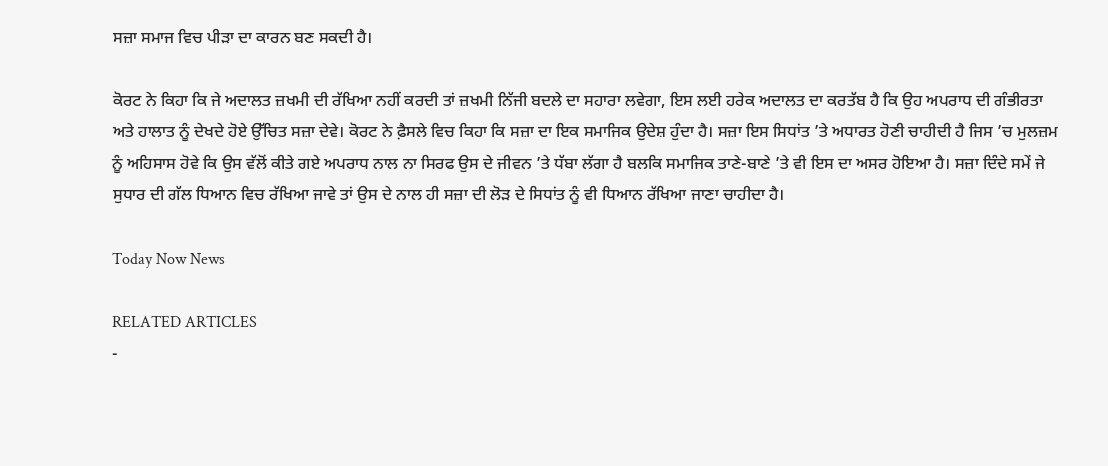ਸਜ਼ਾ ਸਮਾਜ ਵਿਚ ਪੀਡ਼ਾ ਦਾ ਕਾਰਨ ਬਣ ਸਕਦੀ ਹੈ।

ਕੋਰਟ ਨੇ ਕਿਹਾ ਕਿ ਜੇ ਅਦਾਲਤ ਜ਼ਖਮੀ ਦੀ ਰੱਖਿਆ ਨਹੀਂ ਕਰਦੀ ਤਾਂ ਜ਼ਖਮੀ ਨਿੱਜੀ ਬਦਲੇ ਦਾ ਸਹਾਰਾ ਲਵੇਗਾ, ਇਸ ਲਈ ਹਰੇਕ ਅਦਾਲਤ ਦਾ ਕਰਤੱਬ ਹੈ ਕਿ ਉਹ ਅਪਰਾਧ ਦੀ ਗੰਭੀਰਤਾ ਅਤੇ ਹਾਲਾਤ ਨੂੰ ਦੇਖਦੇ ਹੋਏ ਉੱਚਿਤ ਸਜ਼ਾ ਦੇਵੇ। ਕੋਰਟ ਨੇ ਫ਼ੈਸਲੇ ਵਿਚ ਕਿਹਾ ਕਿ ਸਜ਼ਾ ਦਾ ਇਕ ਸਮਾਜਿਕ ਉਦੇਸ਼ ਹੁੰਦਾ ਹੈ। ਸਜ਼ਾ ਇਸ ਸਿਧਾਂਤ ’ਤੇ ਅਧਾਰਤ ਹੋਣੀ ਚਾਹੀਦੀ ਹੈ ਜਿਸ ’ਚ ਮੁਲਜ਼ਮ ਨੂੰ ਅਹਿਸਾਸ ਹੋਵੇ ਕਿ ਉਸ ਵੱਲੋਂ ਕੀਤੇ ਗਏ ਅਪਰਾਧ ਨਾਲ ਨਾ ਸਿਰਫ ਉਸ ਦੇ ਜੀਵਨ ’ਤੇ ਧੱਬਾ ਲੱਗਾ ਹੈ ਬਲਕਿ ਸਮਾਜਿਕ ਤਾਣੇ-ਬਾਣੇ ’ਤੇ ਵੀ ਇਸ ਦਾ ਅਸਰ ਹੋਇਆ ਹੈ। ਸਜ਼ਾ ਦਿੰਦੇ ਸਮੇਂ ਜੇ ਸੁਧਾਰ ਦੀ ਗੱਲ ਧਿਆਨ ਵਿਚ ਰੱਖਿਆ ਜਾਵੇ ਤਾਂ ਉਸ ਦੇ ਨਾਲ ਹੀ ਸਜ਼ਾ ਦੀ ਲੋਡ਼ ਦੇ ਸਿਧਾਂਤ ਨੂੰ ਵੀ ਧਿਆਨ ਰੱਖਿਆ ਜਾਣਾ ਚਾਹੀਦਾ ਹੈ।

Today Now News

RELATED ARTICLES
-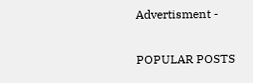Advertisment -

POPULAR POSTS